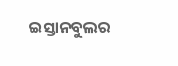ଇସ୍ତାନବୁଲର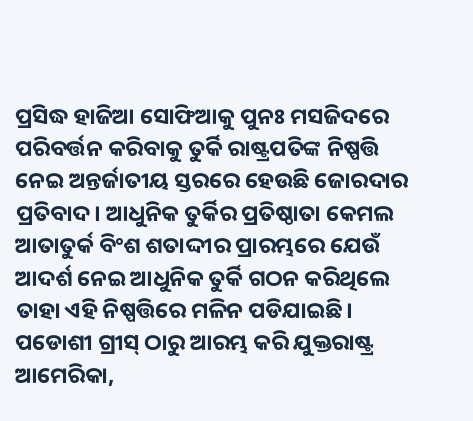ପ୍ରସିଦ୍ଧ ହାଜିଆ ସୋଫିଆକୁ ପୁନଃ ମସଜିଦରେ ପରିବର୍ତ୍ତନ କରିବାକୁ ତୁର୍କି ରାଷ୍ଟ୍ରପତିଙ୍କ ନିଷ୍ପତ୍ତି ନେଇ ଅନ୍ତର୍ଜାତୀୟ ସ୍ତରରେ ହେଉଛି ଜୋରଦାର ପ୍ରତିବାଦ। ଆଧୁନିକ ତୁର୍କିର ପ୍ରତିଷ୍ଠାତା କେମଲ ଆତାତୁର୍କ ବିଂଶ ଶତାଦ୍ଦୀର ପ୍ରାରମ୍ଭରେ ଯେଉଁ ଆଦର୍ଶ ନେଇ ଆଧୁନିକ ତୁର୍କି ଗଠନ କରିଥିଲେ ତାହା ଏହି ନିଷ୍ପତ୍ତିରେ ମଳିନ ପଡିଯାଇଛି। ପଡୋଶୀ ଗ୍ରୀସ୍ ଠାରୁ ଆରମ୍ଭ କରି ଯୁକ୍ତରାଷ୍ଟ୍ର ଆମେରିକା,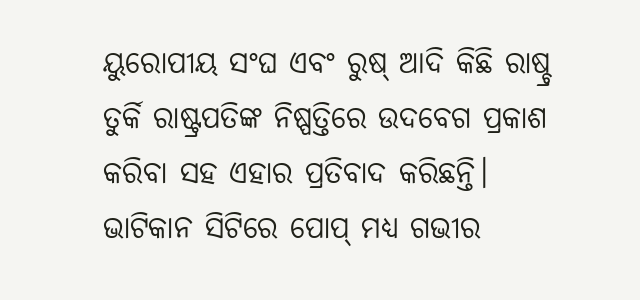ୟୁରୋପୀୟ ସଂଘ ଏବଂ ରୁଷ୍ ଆଦି କିଛି ରାଷ୍ଚ୍ର ତୁର୍କି ରାଷ୍ଟ୍ରପତିଙ୍କ ନିଷ୍ପତ୍ତିରେ ଉଦବେଗ ପ୍ରକାଶ କରିବା ସହ ଏହାର ପ୍ରତିବାଦ କରିଛନ୍ତି। ଭାଟିକାନ ସିଟିରେ ପୋପ୍ ମଧ୍ୟ ଗଭୀର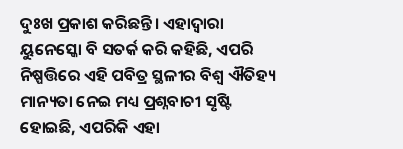ଦୁଃଖ ପ୍ରକାଶ କରିଛନ୍ତି। ଏହାଦ୍ବାରା ୟୁନେସ୍କୋ ବି ସତର୍କ କରି କହିଛି, ଏପରି ନିଷ୍ପତ୍ତିରେ ଏହି ପବିତ୍ର ସ୍ଥଳୀର ବିଶ୍ବ ଐତିହ୍ୟ ମାନ୍ୟତା ନେଇ ମଧ୍ୟ ପ୍ରଶ୍ନବାଚୀ ସୃଷ୍ଟି ହୋଇଛି, ଏପରିକି ଏହା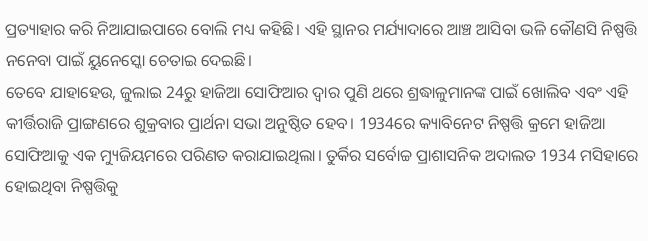ପ୍ରତ୍ୟାହାର କରି ନିଆଯାଇପାରେ ବୋଲି ମଧ୍ୟ କହିଛି। ଏହି ସ୍ଥାନର ମର୍ଯ୍ୟାଦାରେ ଆଞ୍ଚ ଆସିବା ଭଳି କୌଣସି ନିଷ୍ପତ୍ତି ନନେବା ପାଇଁ ୟୁନେସ୍କୋ ଚେତାଇ ଦେଇଛି।
ତେବେ ଯାହାହେଉ, ଜୁଲାଇ 24ରୁ ହାଜିଆ ସୋଫିଆର ଦ୍ବାର ପୁଣି ଥରେ ଶ୍ରଦ୍ଧାଳୁମାନଙ୍କ ପାଇଁ ଖୋଲିବ ଏବଂ ଏହି କୀର୍ତ୍ତିରାଜି ପ୍ରାଙ୍ଗଣରେ ଶୁକ୍ରବାର ପ୍ରାର୍ଥନା ସଭା ଅନୁଷ୍ଠିତ ହେବ। 1934ରେ କ୍ୟାବିନେଟ ନିଷ୍ପତ୍ତି କ୍ରମେ ହାଜିଆ ସୋଫିଆକୁ ଏକ ମ୍ୟୁଜିୟମରେ ପରିଣତ କରାଯାଇଥିଲା। ତୁର୍କିର ସର୍ବୋଚ୍ଚ ପ୍ରାଶାସନିକ ଅଦାଲତ 1934 ମସିହାରେ ହୋଇଥିବା ନିଷ୍ପତ୍ତିକୁ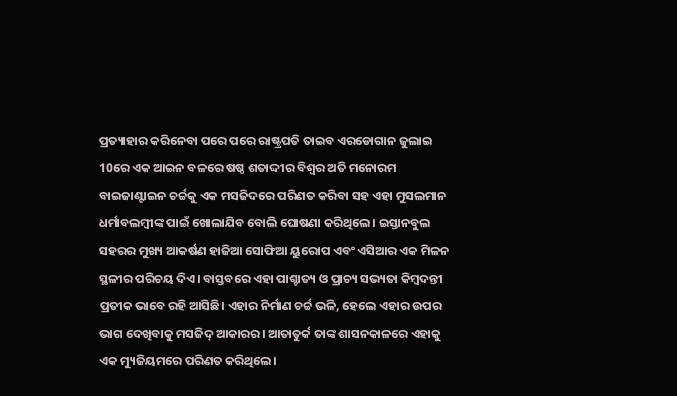ପ୍ରତ୍ୟାହାର କରିନେବା ପରେ ପରେ ରାଷ୍ଟ୍ରପତି ତାଇବ ଏରଡୋଗାନ ଜୁଲାଇ 10ରେ ଏକ ଆଇନ ବଳରେ ଷଷ୍ଠ ଶତାଦ୍ଦୀର ବିଶ୍ବର ଅତି ମନୋରମ ବାଇଜାଣ୍ଟାଇନ ଚର୍ଚ୍ଚକୁ ଏକ ମସଜିଦରେ ପରିଣତ କରିବା ସହ ଏହା ମୁସଲମାନ ଧର୍ମାବଲମ୍ବୀଙ୍କ ପାଇଁ ଖୋଲାଯିବ ବୋଲି ଘୋଷଣା କରିଥିଲେ । ଇସ୍ତାନବୁଲ ସହରର ମୁଖ୍ୟ ଆକର୍ଷଣ ହାଜିଆ ସୋଫିଆ ୟୁରୋପ ଏବଂ ଏସିଆର ଏକ ମିଳନ ସ୍ଥଳୀର ପରିଚୟ ଦିଏ। ବାସ୍ତବରେ ଏହା ପାଶ୍ଚାତ୍ୟ ଓ ପ୍ରାଚ୍ୟ ସଭ୍ୟତା କିମ୍ବଦନ୍ତୀ ପ୍ରତୀକ ଭାବେ ରହି ଆସିଛି। ଏହାର ନିର୍ମାଣ ଚର୍ଚ୍ଚ ଭଳି, ହେଲେ ଏହାର ଉପର ଭାଗ ଦେଖିବାକୁ ମସଜିଦ୍ ଆକାରର। ଆତାତୁର୍କ ତାଙ୍କ ଶାସନକାଳରେ ଏହାକୁ ଏକ ମ୍ୟୁଜିୟମରେ ପରିଣତ କରିଥିଲେ।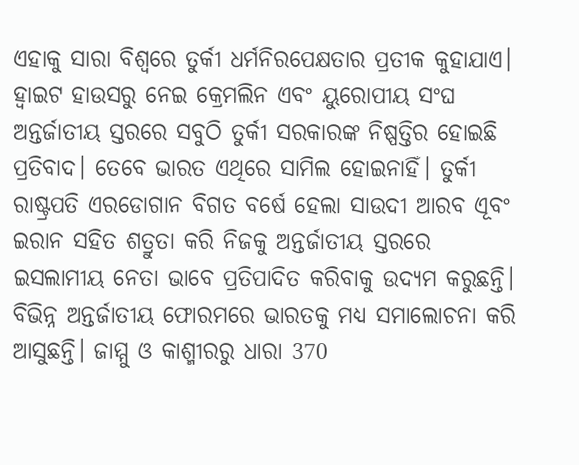ଏହାକୁ ସାରା ବିଶ୍ବରେ ତୁର୍କୀ ଧର୍ମନିରପେକ୍ଷତାର ପ୍ରତୀକ କୁହାଯାଏ।
ହ୍ବାଇଟ ହାଉସରୁ ନେଇ କ୍ରେମଲିନ ଏବଂ ୟୁରୋପୀୟ ସଂଘ ଅନ୍ତର୍ଜାତୀୟ ସ୍ତରରେ ସବୁଠି ତୁର୍କୀ ସରକାରଙ୍କ ନିଷ୍ପତ୍ତିର ହୋଇଛି ପ୍ରତିବାଦ। ତେବେ ଭାରତ ଏଥିରେ ସାମିଲ ହୋଇନାହିଁ। ତୁର୍କୀ ରାଷ୍ଟ୍ରପତି ଏରଡୋଗାନ ବିଗତ ବର୍ଷେ ହେଲା ସାଉଦୀ ଆରବ ଏୂବଂ ଇରାନ ସହିତ ଶତ୍ରୁତା କରି ନିଜକୁ ଅନ୍ତର୍ଜାତୀୟ ସ୍ତରରେ ଇସଲାମୀୟ ନେତା ଭାବେ ପ୍ରତିପାଦିତ କରିବାକୁ ଉଦ୍ୟମ କରୁଛନ୍ତି। ବିଭିନ୍ନ ଅନ୍ତର୍ଜାତୀୟ ଫୋରମରେ ଭାରତକୁ ମଧ୍ୟ ସମାଲୋଚନା କରି ଆସୁଛନ୍ତି। ଜାମ୍ମୁ ଓ କାଶ୍ମୀରରୁ ଧାରା 370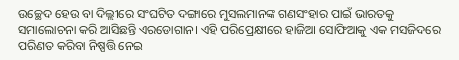ଉଚ୍ଛେଦ ହେଉ ବା ଦିଲ୍ଲୀରେ ସଂଘଟିତ ଦଙ୍ଗାରେ ମୁସଲମାନଙ୍କ ଗଣସଂହାର ପାଇଁ ଭାରତକୁ ସମାଲୋଚନା କରି ଆସିଛନ୍ତି ଏରଡୋଗାନ। ଏହି ପରିପ୍ରେକ୍ଷୀରେ ହାଜିଆ ସୋଫିଆକୁ ଏକ ମସଜିଦରେ ପରିଣତ କରିବା ନିଷ୍ପତ୍ତି ନେଇ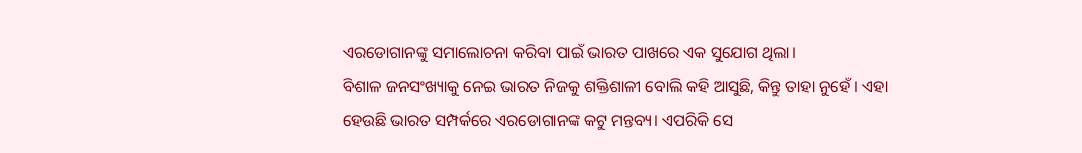ଏରଡୋଗାନଙ୍କୁ ସମାଲୋଚନା କରିବା ପାଇଁ ଭାରତ ପାଖରେ ଏକ ସୁଯୋଗ ଥିଲା।
ବିଶାଳ ଜନସଂଖ୍ୟାକୁ ନେଇ ଭାରତ ନିଜକୁ ଶକ୍ତିଶାଳୀ ବୋଲି କହି ଆସୁଛି, କିନ୍ତୁ ତାହା ନୁହେଁ । ଏହା ହେଉଛି ଭାରତ ସମ୍ପର୍କରେ ଏରଡୋଗାନଙ୍କ କଟୁ ମନ୍ତବ୍ୟ। ଏପରିକି ସେ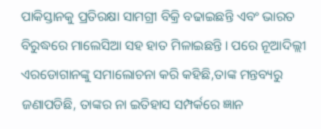ପାକିସ୍ତାନକୁ ପ୍ରତିରକ୍ଷା ସାମଗ୍ରୀ ବିକ୍ରି ବଢାଇଛନ୍ତି ଏବଂ ଭାରତ ବିରୁଦ୍ଧରେ ମାଲେସିଆ ସହ ହାତ ମିଳାଇଛନ୍ତି। ପରେ ନୂଆଦିଲ୍ଲୀ ଏରଡୋଗାନଙ୍କୁ ସମାଲୋଚନା କରି କହିଛି,ତାଙ୍କ ମନ୍ତବ୍ୟରୁ ଜଣାପଡିଛି, ତାଙ୍କର ନା ଇତିହାସ ସମ୍ପର୍କରେ ଜ୍ଞାନ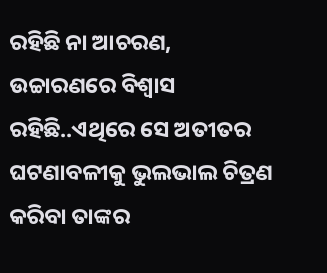ରହିଛି ନା ଆଚରଣ, ଉଚ୍ଚାରଣରେ ବିଶ୍ବାସ ରହିଛି..ଏଥିରେ ସେ ଅତୀତର ଘଟଣାବଳୀକୁ ଭୁଲଭାଲ ଚିତ୍ରଣ କରିବା ତାଙ୍କର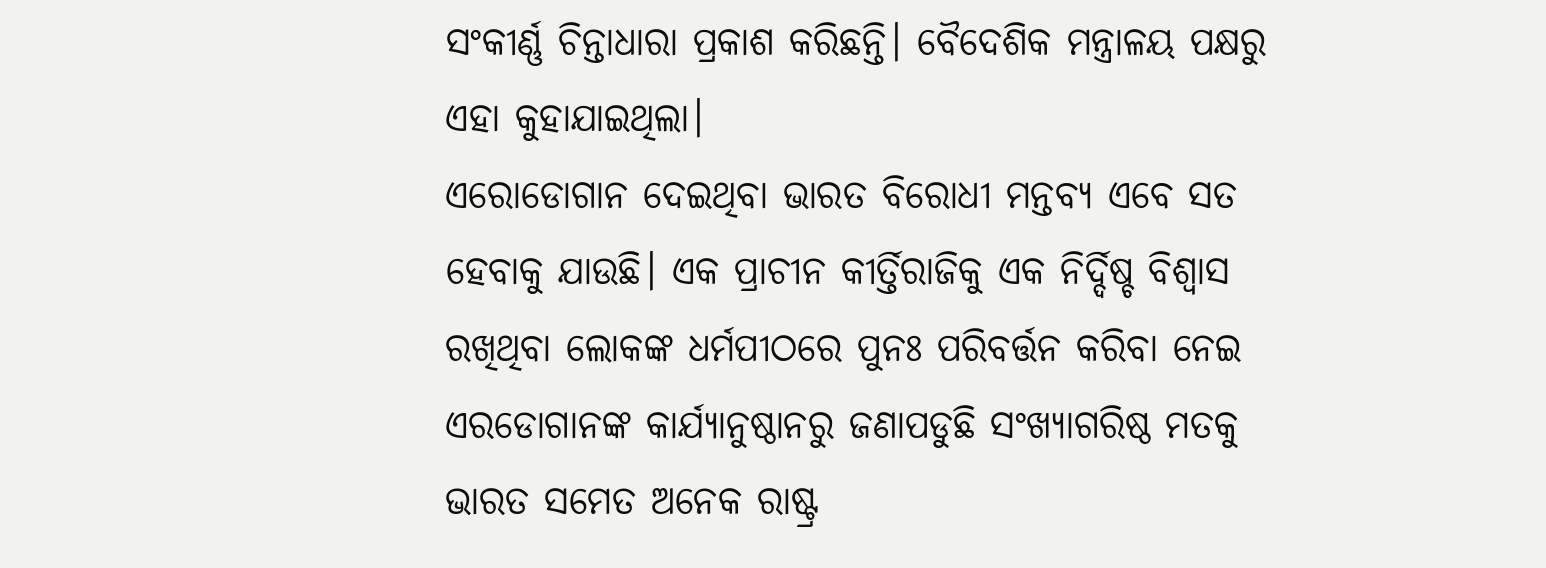ସଂକୀର୍ଣ୍ଣ ଚିନ୍ତାଧାରା ପ୍ରକାଶ କରିଛନ୍ତି। ବୈଦେଶିକ ମନ୍ତ୍ରାଳୟ ପକ୍ଷରୁ ଏହା କୁହାଯାଇଥିଲା।
ଏରୋଡୋଗାନ ଦେଇଥିବା ଭାରତ ବିରୋଧୀ ମନ୍ତବ୍ୟ ଏବେ ସତ ହେବାକୁ ଯାଉଛି। ଏକ ପ୍ରାଚୀନ କୀର୍ତ୍ତିରାଜିକୁ ଏକ ନିର୍ଦ୍ଦିଷ୍ଚ ବିଶ୍ବାସ ରଖିଥିବା ଲୋକଙ୍କ ଧର୍ମପୀଠରେ ପୁନଃ ପରିବର୍ତ୍ତନ କରିବା ନେଇ ଏରଡୋଗାନଙ୍କ କାର୍ଯ୍ୟାନୁଷ୍ଠାନରୁ ଜଣାପଡୁଛି ସଂଖ୍ୟାଗରିଷ୍ଠ ମତକୁ ଭାରତ ସମେତ ଅନେକ ରାଷ୍ଟ୍ର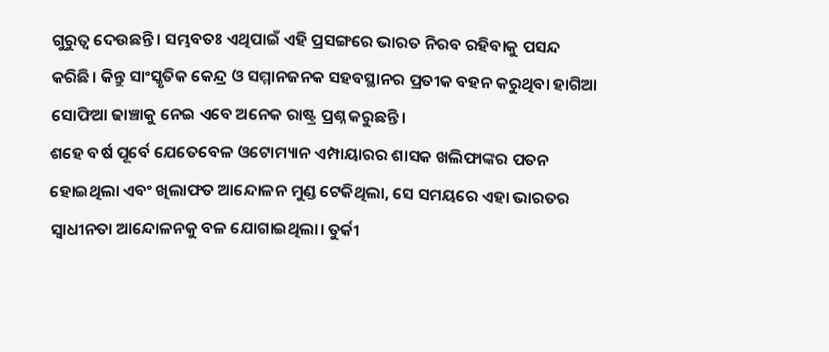ଗୁରୁତ୍ବ ଦେଉଛନ୍ତି। ସମ୍ଭବତଃ ଏଥିପାଇଁ ଏହି ପ୍ରସଙ୍ଗରେ ଭାରତ ନିରବ ରହିବାକୁ ପସନ୍ଦ କରିଛି। କିନ୍ତୁ ସାଂସ୍କୃତିକ କେନ୍ଦ୍ର ଓ ସମ୍ମାନଜନକ ସହବସ୍ଥାନର ପ୍ରତୀକ ବହନ କରୁଥିବା ହାଗିଆ ସୋଫିଆ ଢାଞ୍ଚାକୁ ନେଇ ଏବେ ଅନେକ ରାଷ୍ଟ୍ର ପ୍ରଶ୍ନ କରୁଛନ୍ତି।
ଶହେ ବର୍ଷ ପୂର୍ବେ ଯେତେବେଳ ଓଟୋମ୍ୟାନ ଏମ୍ପାୟାରର ଶାସକ ଖଲିଫାଙ୍କର ପତନ ହୋଇଥିଲା ଏବଂ ଖିଲାଫତ ଆନ୍ଦୋଳନ ମୁଣ୍ଡ ଟେକିଥିଲା, ସେ ସମୟରେ ଏହା ଭାରତର ସ୍ବାଧୀନତା ଆନ୍ଦୋଳନକୁ ବଳ ଯୋଗାଇଥିଲା। ତୁର୍କୀ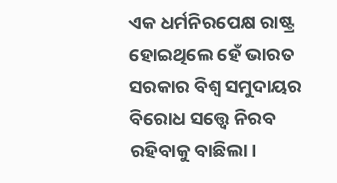ଏକ ଧର୍ମନିରପେକ୍ଷ ରାଷ୍ଟ୍ର ହୋଇଥିଲେ ହେଁ ଭାରତ ସରକାର ବିଶ୍ବ ସମୁଦାୟର ବିରୋଧ ସତ୍ତ୍ବେ ନିରବ ରହିବାକୁ ବାଛିଲା।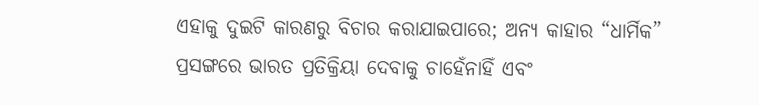ଏହାକୁ ଦୁଇଟି କାରଣରୁ ବିଚାର କରାଯାଇପାରେ; ଅନ୍ୟ କାହାର “ଧାର୍ମିକ” ପ୍ରସଙ୍ଗରେ ଭାରତ ପ୍ରତିକ୍ରିୟା ଦେବାକୁ ଚାହେଁନାହିଁ ଏବଂ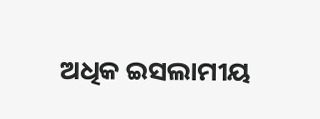ଅଧିକ ଇସଲାମୀୟ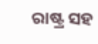ରାଷ୍ଟ୍ର ସହ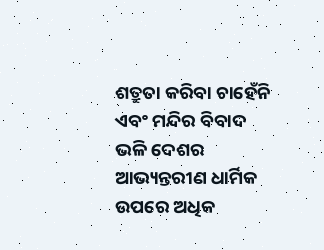ଶତ୍ରୁତା କରିବା ଚାହେଁନି ଏବଂ ମନ୍ଦିର ବିବାଦ ଭଳି ଦେଶର ଆଭ୍ୟନ୍ତରୀଣ ଧାର୍ମିକ ଉପରେ ଅଧିକ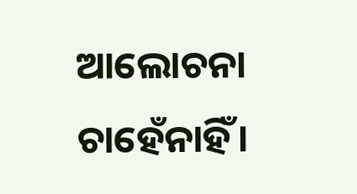ଆଲୋଚନା ଚାହେଁନାହିଁ।